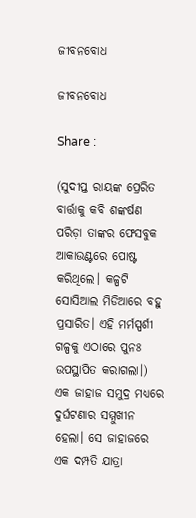ଜୀବନବୋଧ

ଜୀବନବୋଧ

Share :

(ସୁଦୀପ୍ତ ରାୟଙ୍କ ପ୍ରେରିତ ବାର୍ତ୍ତାକୁ କବି ଶଙ୍କର୍ଷଣ ପରିଡ଼ା ତାଙ୍କର ଫେସବୁକ ଆକାଉଣ୍ଟରେ ପୋଷ୍ଟ କରିଥିଲେ। କଳ୍ପଟି ସୋସିଆଲ ମିଡିଆରେ ବହୁ ପ୍ରସାରିତ। ଏହି ମର୍ମସ୍ପର୍ଶୀ ଗଳ୍ପକୁ ଏଠାରେ ପୁନଃ ଉପସ୍ଥାପିତ କରାଗଲା।)   ଏକ ଜାହାଜ ସମୁଦ୍ର ମଧ୍ୟରେ ଦୁର୍ଘଟଣାର ସମ୍ମୁଖୀନ ହେଲା। ସେ ଜାହାଜରେ ଏକ ଦମ୍ପତି ଯାତ୍ରା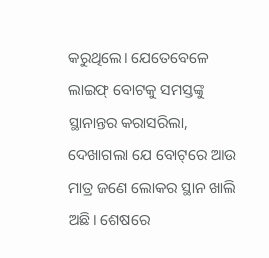କରୁଥିଲେ। ଯେତେବେଳେ ଲାଇଫ୍ ବୋଟକୁ ସମସ୍ତଙ୍କୁ ସ୍ଥାନାନ୍ତର କରାସରିଲା, ଦେଖାଗଲା ଯେ ବୋଟ୍‌ରେ ଆଉ ମାତ୍ର ଜଣେ ଲୋକର ସ୍ଥାନ ଖାଲି ଅଛି। ଶେଷରେ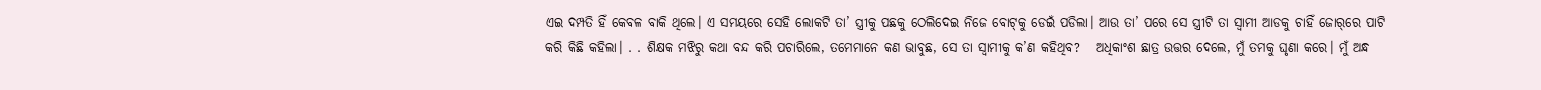ଏଇ ଦମ୍ପତି ହିଁ କେବଳ ବାକି ଥିଲେ। ଏ ସମୟରେ ସେହି ଲୋକଟି ତା’ ସ୍ତ୍ରୀକୁ ପଛକୁ ଠେଲିଦେଇ ନିଜେ ବୋଟ୍‌କୁ ଡେଇଁ ପଡିଲା। ଆଉ ତା’ ପରେ ସେ ସ୍ତ୍ରୀଟି ତା ସ୍ୱାମୀ ଆଡକୁ ଚାହିଁ ଜୋର୍‌ରେ ପାଟି କରି କିଛି କହିଲା। . . ଶିକ୍ଷକ ମଝିରୁ କଥା ବନ୍ଦ କରି ପଚାରିଲେ, ତମେମାନେ କଣ ଭାବୁଛ, ସେ ତା ସ୍ୱାମୀକୁ କ’ଣ କହିଥିବ?   ଅଧିକାଂଶ ଛାତ୍ର ଉତ୍ତର ଦେଲେ, ମୁଁ ତମକୁ ଘୃଣା କରେ। ମୁଁ ଅନ୍ଧ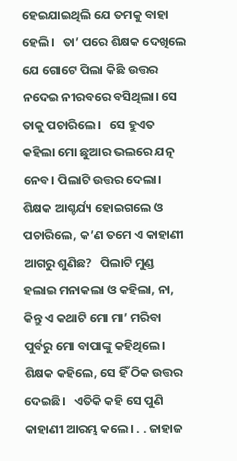ହେଇଯାଇଥିଲି ଯେ ତମକୁ ବାହା ହେଲି।   ତା’ ପରେ ଶିକ୍ଷକ ଦେଖିଲେ ଯେ ଗୋଟେ ପିଲା କିଛି ଉତ୍ତର ନଦେଇ ନୀରବରେ ବସିଥିଲା। ସେ ତାକୁ ପଚାରିଲେ।   ସେ ହୁଏତ କହିଲା ମୋ ଛୁଆର ଭଲରେ ଯତ୍ନ ନେବ। ପିଲାଟି ଉତ୍ତର ଦେଲା।   ଶିକ୍ଷକ ଆଶ୍ଚର୍ଯ୍ୟ ହୋଇଗଲେ ଓ ପଚାରିଲେ, କ’ଣ ତମେ ଏ କାହାଣୀ ଆଗରୁ ଶୁଣିଛ?   ପିଲାଟି ମୁଣ୍ଡ ହଲାଇ ମନାକଲା ଓ କହିଲା, ନା, କିନ୍ତୁ ଏ କଥାଟି ମୋ ମା’ ମରିବା ପୁର୍ବରୁ ମୋ ବାପାଙ୍କୁ କହିଥିଲେ।   ଶିକ୍ଷକ କହିଲେ, ସେ ହିଁ ଠିକ ଉତ୍ତର ଦେଇଛି।   ଏତିକି କହି ସେ ପୁଣି କାହାଣୀ ଆରମ୍ଭ କଲେ। . . ଜାହାଜ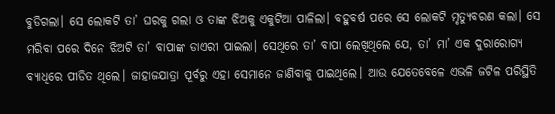ବୁଡିଗଲା। ସେ ଲୋକଟି ତା’ ଘରକୁ ଗଲା ଓ ତାଙ୍କ ଝିଅକୁ ଏକୁଟିଆ ପାଳିଲା। ବହୁବର୍ଷ ପରେ ସେ ଲୋକଟି ମୃତ୍ୟୁବରଣ କଲା। ସେ ମରିବା ପରେ ଦିନେ ଝିଅଟି ତା’ ବାପାଙ୍କ ଡାଏରୀ ପାଇଲା। ସେଥିରେ ତା’ ବାପା ଲେଖିଥିଲେ ଯେ, ତା’ ମା’ ଏକ ଦୁରାରୋଗ୍ୟ ବ୍ୟାଧିରେ ପୀଡିତ ଥିଲେ। ଜାହାଜଯାତ୍ରା ପୂର୍ବରୁ ଏହା ସେମାନେ ଜାଣିବାକୁ ପାଇଥିଲେ। ଆଉ ଯେତେବେଳେ ଏଭଳି ଜଟିଳ ପରିସ୍ଥିତି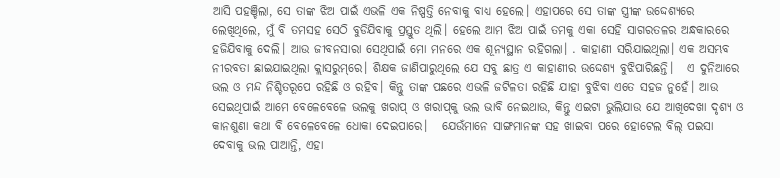ଆସି ପହଞ୍ଚିଲା, ସେ ତାଙ୍କ ଝିଅ ପାଇଁ ଏଭଳି ଏକ ନିଷ୍ପତ୍ତି ନେବାକୁ ବାଧ୍ୟ ହେଲେ। ଏହାପରେ ସେ ତାଙ୍କ ସ୍ତ୍ରୀଙ୍କ ଉଦ୍ଦେଶ୍ୟରେ ଲେଖିଥିଲେ, ମୁଁ ବି ତମସହ ସେଠି ବୁଡିଯିବାକୁ ପ୍ରସ୍ତୁତ ଥିଲି। ହେଲେ ଆମ ଝିଅ ପାଇଁ ତମକୁ ଏକା ସେହି ସାଗରତଳର ଅନ୍ଧକାରରେ ହଜିଯିବାକୁ ଦେଲି। ଆଉ ଜୀବନସାରା ସେଥିପାଇଁ ମୋ ମନରେ ଏକ ଶୂନ୍ୟସ୍ଥାନ ରହିଗଲା। . କାହାଣୀ ସରିଯାଇଥିଲା। ଏକ ଅସମ୍ଭବ ନୀରବତା ଛାଇଯାଇଥିଲା କ୍ଲାସରୁମ୍‌ରେ। ଶିକ୍ଷକ ଜାଣିପାରୁଥିଲେ ଯେ ସବୁ ଛାତ୍ର ଏ କାହାଣୀର ଉଦ୍ଦେଶ୍ୟ ବୁଝିପାରିଛନ୍ତି।   ଏ ଦୁନିଆରେ ଭଲ ଓ ମନ୍ଦ ନିଶ୍ଚିତରୂପେ ରହିଛି ଓ ରହିବ। କିନ୍ତୁ ତାଙ୍କ ପଛରେ ଏଭଳି ଜଟିଳତା ରହିଛି ଯାହା ବୁଝିବା ଏତେ ସହଜ ନୁହେଁ। ଆଉ ସେଇଥିପାଇଁ ଆମେ ବେଳେବେଳେ ଭଲକୁ ଖରାପ୍ ଓ ଖରାପ୍‌କୁ ଭଲ ଭାବି ନେଇଥାଉ, କିନ୍ତୁ ଏଇଟା ଭୁଲିଯାଉ ଯେ ଆଖିଦେଖା ଦୃଶ୍ୟ ଓ କାନଶୁଣା କଥା ବି ବେଳେବେଳେ ଧୋକା ଦେଇପାରେ।   ଯେଉଁମାନେ ସାଙ୍ଗମାନଙ୍କ ସହ ଖାଇବା ପରେ ହୋଟେଲ ବିଲ୍ ପଇସା ଦେବାକୁ ଭଲ ପାଆନ୍ତି, ଏହା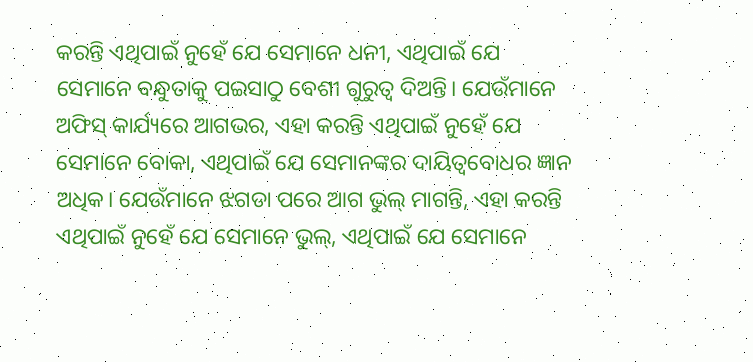କରନ୍ତି ଏଥିପାଇଁ ନୁହେଁ ଯେ ସେମାନେ ଧନୀ, ଏଥିପାଇଁ ଯେ ସେମାନେ ବନ୍ଧୁତାକୁ ପଇସାଠୁ ବେଶୀ ଗୁରୁତ୍ୱ ଦିଅନ୍ତି। ଯେଉଁମାନେ ଅଫିସ୍‌ କାର୍ଯ୍ୟରେ ଆଗଭର, ଏହା କରନ୍ତି ଏଥିପାଇଁ ନୁହେଁ ଯେ ସେମାନେ ବୋକା, ଏଥିପାଇଁ ଯେ ସେମାନଙ୍କର ଦାୟିତ୍ୱବୋଧର ଜ୍ଞାନ ଅଧିକ। ଯେଉଁମାନେ ଝଗଡା ପରେ ଆଗ ଭୁଲ୍ ମାଗନ୍ତି, ଏହା କରନ୍ତି ଏଥିପାଇଁ ନୁହେଁ ଯେ ସେମାନେ ଭୁଲ୍, ଏଥିପାଇଁ ଯେ ସେମାନେ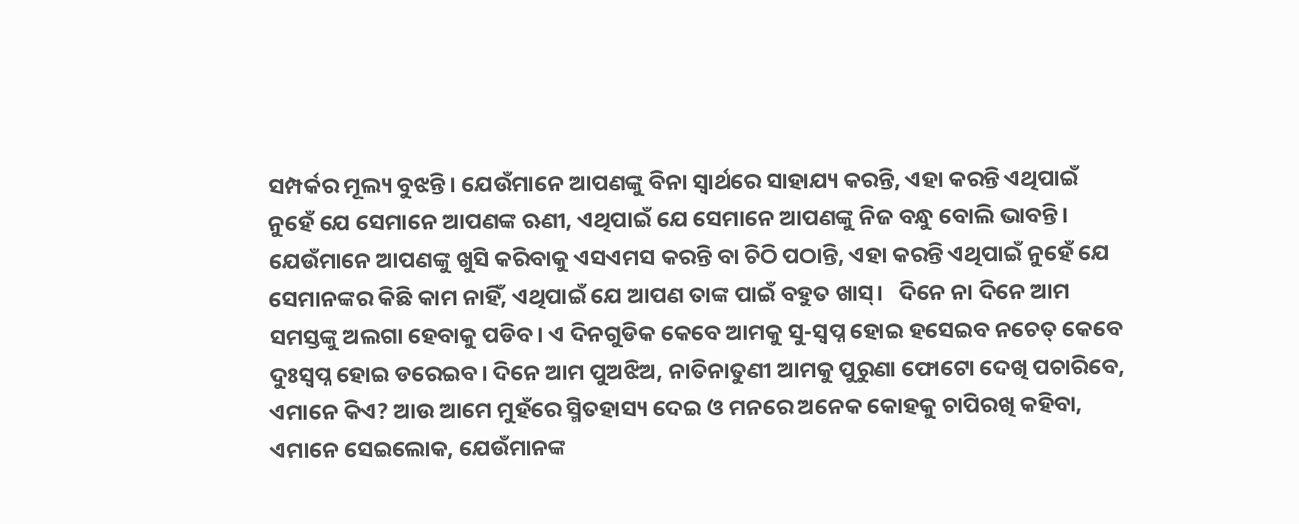ସମ୍ପର୍କର ମୂଲ୍ୟ ବୁଝନ୍ତି। ଯେଉଁମାନେ ଆପଣଙ୍କୁ ବିନା ସ୍ୱାର୍ଥରେ ସାହାଯ୍ୟ କରନ୍ତି, ଏହା କରନ୍ତି ଏଥିପାଇଁ ନୁହେଁ ଯେ ସେମାନେ ଆପଣଙ୍କ ଋଣୀ, ଏଥିପାଇଁ ଯେ ସେମାନେ ଆପଣଙ୍କୁ ନିଜ ବନ୍ଧୁ ବୋଲି ଭାବନ୍ତି। ଯେଉଁମାନେ ଆପଣଙ୍କୁ ଖୁସି କରିବାକୁ ଏସଏମସ କରନ୍ତି ବା ଚିଠି ପଠାନ୍ତି, ଏହା କରନ୍ତି ଏଥିପାଇଁ ନୁହେଁ ଯେ ସେମାନଙ୍କର କିଛି କାମ ନାହିଁ, ଏଥିପାଇଁ ଯେ ଆପଣ ତାଙ୍କ ପାଇଁ ବହୁତ ଖାସ୍।   ଦିନେ ନା ଦିନେ ଆମ ସମସ୍ତଙ୍କୁ ଅଲଗା ହେବାକୁ ପଡିବ। ଏ ଦିନଗୁଡିକ କେବେ ଆମକୁ ସୁ-ସ୍ୱପ୍ନ ହୋଇ ହସେଇବ ନଚେତ୍ କେବେ ଦୁଃସ୍ୱପ୍ନ ହୋଇ ଡରେଇବ। ଦିନେ ଆମ ପୁଅଝିଅ, ନାତିନାତୁଣୀ ଆମକୁ ପୁରୁଣା ଫୋଟୋ ଦେଖି ପଚାରିବେ, ଏମାନେ କିଏ? ଆଉ ଆମେ ମୁହଁରେ ସ୍ମିତହାସ୍ୟ ଦେଇ ଓ ମନରେ ଅନେକ କୋହକୁ ଚାପିରଖି କହିବା, ଏମାନେ ସେଇଲୋକ, ଯେଉଁମାନଙ୍କ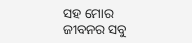ସହ ମୋର ଜୀବନର ସବୁ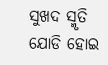ସୁଖଦ ସ୍ମୃତି ଯୋଡି ହୋଇ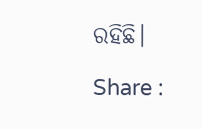ରହିଛି।

Share :